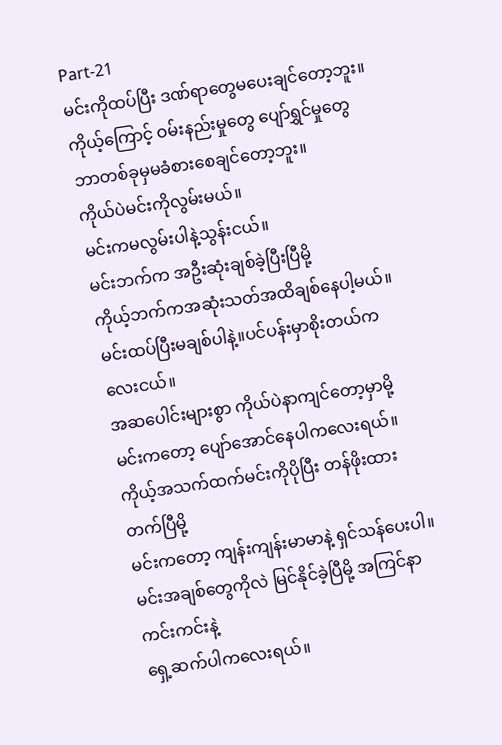Part-21
မင်းကိုထပ်ပြီး ဒဏ်ရာတွေမပေးချင်တော့ဘူး။
ကိုယ့်ကြောင့် ဝမ်းနည်းမှုတွေ ပျော်ရွှင်မှုတွေ ဘာတစ်ခုမှမခံစားစေချင်တော့ဘူး။
ကိုယ်ပဲမင်းကိုလွမ်းမယ်။
မင်းကမလွမ်းပါနဲ့သွန်းငယ်။
မင်းဘက်က အဦးဆုံးချစ်ခဲ့ပြီးပြီမို့
ကိုယ့်ဘက်ကအဆုံးသတ်အထိချစ်နေပါ့မယ်။
မင်းထပ်ပြီးမချစ်ပါနဲ့။ပင်ပန်းမှာစိုးတယ်ကလေးငယ်။
အဆပေါင်းများစွာ ကိုယ်ပဲနာကျင်တော့မှာမို့
မင်းကတော့ ပျော်အောင်နေပါကလေးရယ်။
ကိုယ့်အသက်ထက်မင်းကိုပိုပြီး တန်ဖိုးထားတက်ပြီမို့
မင်းကတော့ ကျန်းကျန်းမာမာနဲ့ ရှင်သန်ပေးပါ။
မင်းအချစ်တွေကိုလဲ မြင်နိုင်ခဲ့ပြီမို့ အကြင်နာကင်းကင်းနဲ့
ရှေ့ဆက်ပါကလေးရယ်။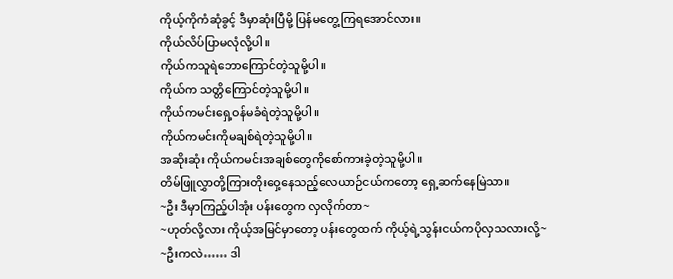ကိုယ့်ကိုကံဆုံခွင့် ဒီမှာဆုံးပြီမို့ ပြန်မတွေ့ကြရအောင်လား။
ကိုယ်လိပ်ပြာမလုံလို့ပါ။
ကိုယ်ကသူရဲဘောကြောင်တဲ့သူမို့ပါ။
ကိုယ်က သတ္တိကြောင်တဲ့သူမို့ပါ။
ကိုယ်ကမင်းရှေ့ဝန်မခံရဲတဲ့သူမို့ပါ။
ကိုယ်ကမင်းကိုမချစ်ရဲတဲ့သူမို့ပါ။
အဆိုးဆုံး ကိုယ်ကမင်းအချစ်တွေကိုစော်ကားခဲ့တဲ့သူမို့ပါ။
တိမ်ဖြူလွှာတို့ကြားတိုးဝှေ့နေသည့်လေယာဉ်ငယ်ကတော့ ရှေ့ဆက်နေမြဲသာ။
~ဦး ဒီမှာကြည့်ပါအုံး ပန်းတွေက လှလိုက်တာ~
~ဟုတ်လို့လား ကိုယ့်အမြင်မှာတော့ ပန်းတွေထက် ကိုယ့်ရဲ့သွန်းငယ်ကပိုလှသလားလို့~
~ဦးကလဲ…… ဒါ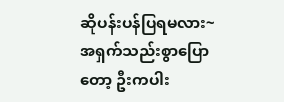ဆိုပန်းပန်ပြရမလား~
အရှက်သည်းစွာပြောတော့ ဦးကပါး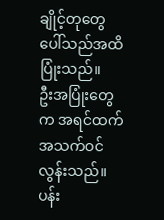ချိုင့်တုတွေပေါ်သည်အထိပြုံးသည်။
ဦးအပြုံးတွေက အရင်ထက်အသက်ဝင်လွန်းသည်။
ပန်း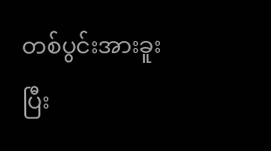တစ်ပွင်းအားခူးပြီး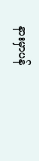နားမှာပန်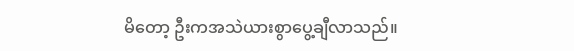မိတော့ ဦးကအသဲယားစွာပွေ့ချီလာသည်။